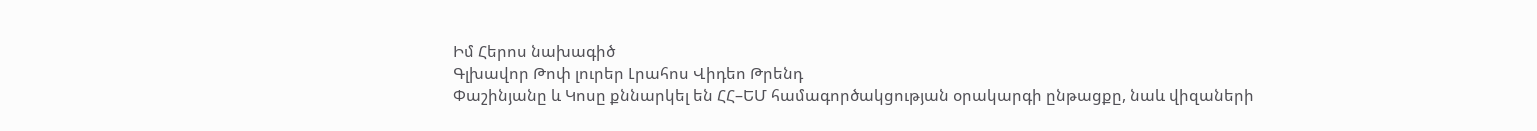Իմ Հերոս նախագիծ
Գլխավոր Թոփ լուրեր Լրահոս Վիդեո Թրենդ
Փաշինյանը և Կոսը քննարկել են ՀՀ–ԵՄ համագործակցության օրակարգի ընթացքը, նաև վիզաների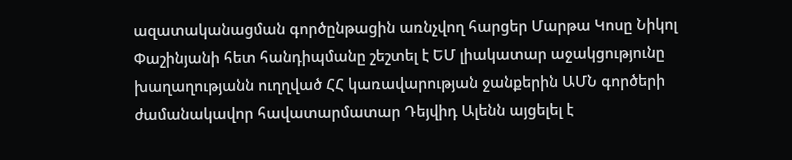ազատականացման գործընթացին առնչվող հարցեր Մարթա Կոսը Նիկոլ Փաշինյանի հետ հանդիպմանը շեշտել է ԵՄ լիակատար աջակցությունը խաղաղությանն ուղղված ՀՀ կառավարության ջանքերին ԱՄՆ գործերի ժամանակավոր հավատարմատար Դեյվիդ Ալենն այցելել է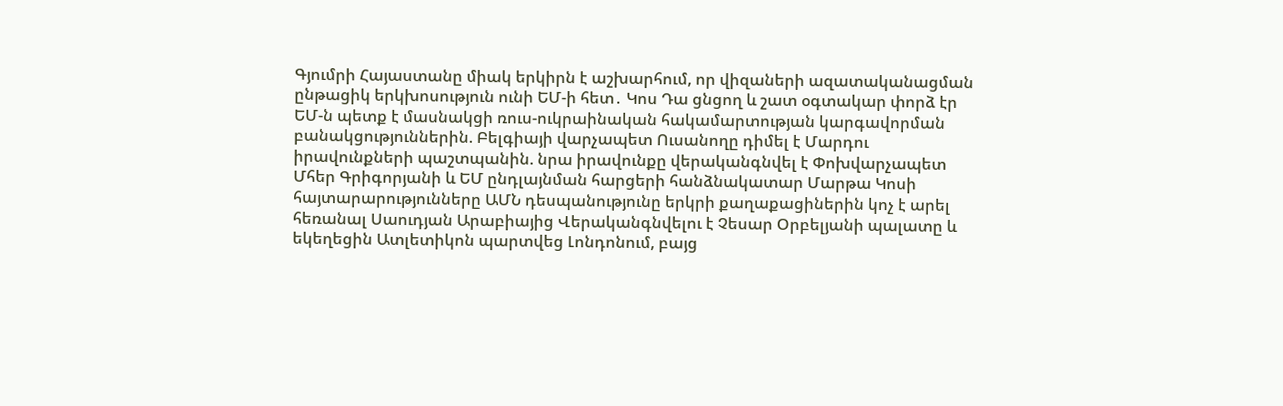Գյումրի Հայաստանը միակ երկիրն է աշխարհում, որ վիզաների ազատականացման ընթացիկ երկխոսություն ունի ԵՄ-ի հետ․ Կոս Դա ցնցող և շատ օգտակար փորձ էր ԵՄ-ն պետք է մասնակցի ռուս-ուկրաինական հակամարտության կարգավորման բանակցություններին. Բելգիայի վարչապետ Ուսանողը դիմել է Մարդու իրավունքների պաշտպանին. նրա իրավունքը վերականգնվել է Փոխվարչապետ Մհեր Գրիգորյանի և ԵՄ ընդլայնման հարցերի հանձնակատար Մարթա Կոսի հայտարարությունները ԱՄՆ դեսպանությունը երկրի քաղաքացիներին կոչ է արել հեռանալ Սաուդյան Արաբիայից Վերականգնվելու է Չեսար Օրբելյանի պալատը և եկեղեցին Ատլետիկոն պարտվեց Լոնդոնում, բայց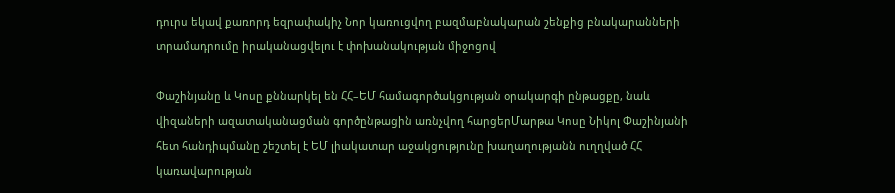դուրս եկավ քառորդ եզրափակիչ Նոր կառուցվող բազմաբնակարան շենքից բնակարանների տրամադրումը իրականացվելու է փոխանակության միջոցով

Փաշինյանը և Կոսը քննարկել են ՀՀ–ԵՄ համագործակցության օրակարգի ընթացքը, նաև վիզաների ազատականացման գործընթացին առնչվող հարցերՄարթա Կոսը Նիկոլ Փաշինյանի հետ հանդիպմանը շեշտել է ԵՄ լիակատար աջակցությունը խաղաղությանն ուղղված ՀՀ կառավարության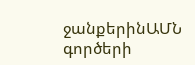ջանքերինԱՄՆ գործերի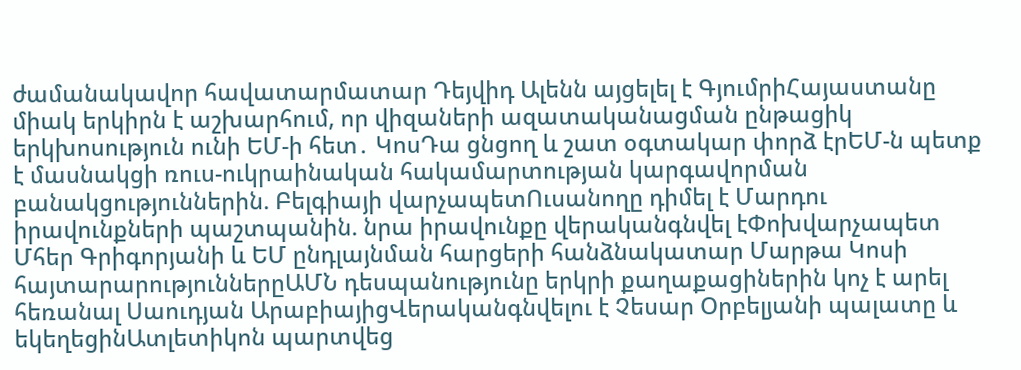ժամանակավոր հավատարմատար Դեյվիդ Ալենն այցելել է ԳյումրիՀայաստանը միակ երկիրն է աշխարհում, որ վիզաների ազատականացման ընթացիկ երկխոսություն ունի ԵՄ-ի հետ․ ԿոսԴա ցնցող և շատ օգտակար փորձ էրԵՄ-ն պետք է մասնակցի ռուս-ուկրաինական հակամարտության կարգավորման բանակցություններին. Բելգիայի վարչապետՈւսանողը դիմել է Մարդու իրավունքների պաշտպանին. նրա իրավունքը վերականգնվել էՓոխվարչապետ Մհեր Գրիգորյանի և ԵՄ ընդլայնման հարցերի հանձնակատար Մարթա Կոսի հայտարարություններըԱՄՆ դեսպանությունը երկրի քաղաքացիներին կոչ է արել հեռանալ Սաուդյան ԱրաբիայիցՎերականգնվելու է Չեսար Օրբելյանի պալատը և եկեղեցինԱտլետիկոն պարտվեց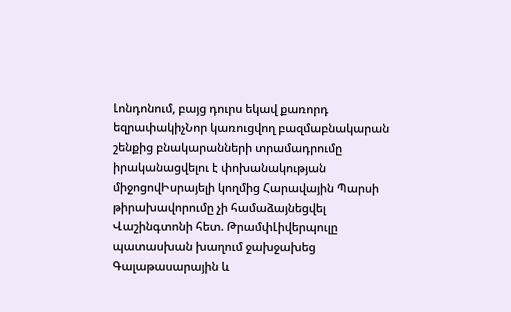Լոնդոնում, բայց դուրս եկավ քառորդ եզրափակիչՆոր կառուցվող բազմաբնակարան շենքից բնակարանների տրամադրումը իրականացվելու է փոխանակության միջոցովԻսրայելի կողմից Հարավային Պարսի թիրախավորումը չի համաձայնեցվել Վաշինգտոնի հետ. ԹրամփԼիվերպուլը պատասխան խաղում ջախջախեց Գալաթասարային և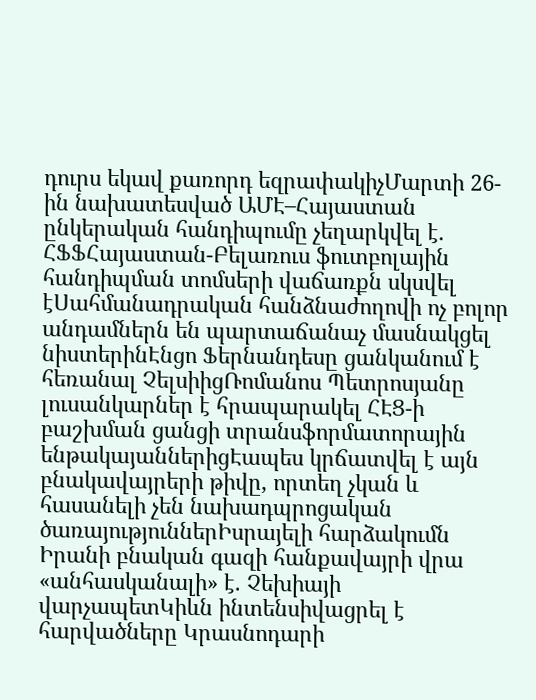դուրս եկավ քառորդ եզրափակիչՄարտի 26-ին նախատեսված ԱՄԷ–Հայաստան ընկերական հանդիպումը չեղարկվել է. ՀՖՖՀայաստան-Բելառուս ֆուտբոլային հանդիպման տոմսերի վաճառքն սկսվել էՍահմանադրական հանձնաժողովի ոչ բոլոր անդամներն են պարտաճանաչ մասնակցել նիստերինԷնցո Ֆերնանդեսը ցանկանում է հեռանալ ՉելսիիցՌոմանոս Պետրոսյանը լուսանկարներ է հրապարակել ՀԷՑ-ի բաշխման ցանցի տրանսֆորմատորային ենթակայաններիցԷապես կրճատվել է այն բնակավայրերի թիվը, որտեղ չկան և հասանելի չեն նախադպրոցական ծառայություններԻսրայելի հարձակումն Իրանի բնական գազի հանքավայրի վրա «անհասկանալի» է. Չեխիայի վարչապետԿիևն ինտենսիվացրել է հարվածները Կրասնոդարի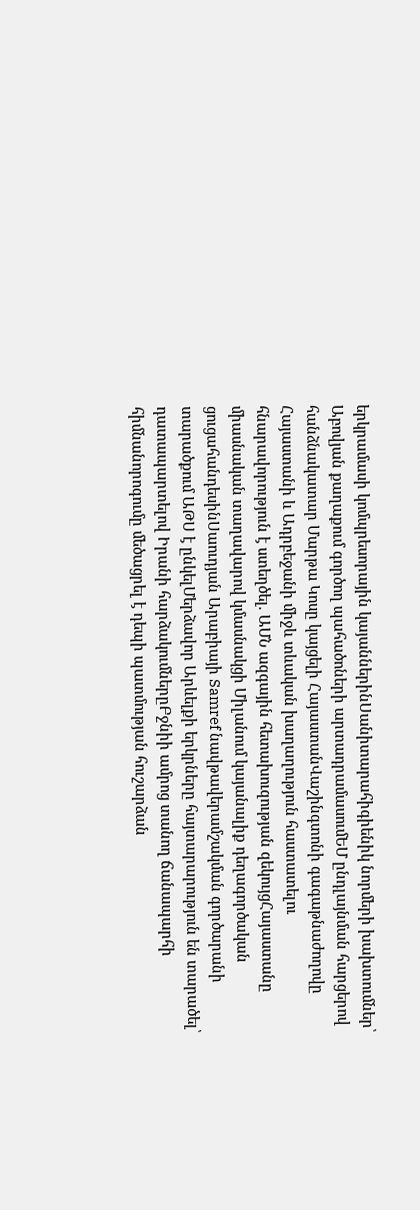երկրամասի կոմպրեսորային կայաններինՍանիտարահիգիենիկ նորմերի խախտումներ՝ Աբովյան քաղաքում գործող պահածոների արտադրամասումԵՄ ընդլայնման հարցերով հանձնակատար Մարթա Կոսը կայցելի ՀայաստանՎաշինգտոնի գագաթնաժողովը Հայաստանի և Ադրբեջանի միջև տևական խաղաղություն հաստատելու հնարավորություն է ստեղծել. ԱՄՆ ազգային հետախուզության զեկույցՀայաստանը միասնական տաղավարով կմասնակցի Միլանում կայանալիք դեղագործական ցուցահանդեսինՍաուդյան Արաբիայի Samref նավթավերամշակման գործարանի տարածքում ԱԹՍ է ընկելՄերձավոր Արևելքի երկրները հայտարարություն են տարածել՝ դատապարտելով Իրանի հարձակումներըԲջնիի ամրոց տանող ճանապարհի հիմնանորոգումը մեծացրել է դեպի պատմության հուշարձան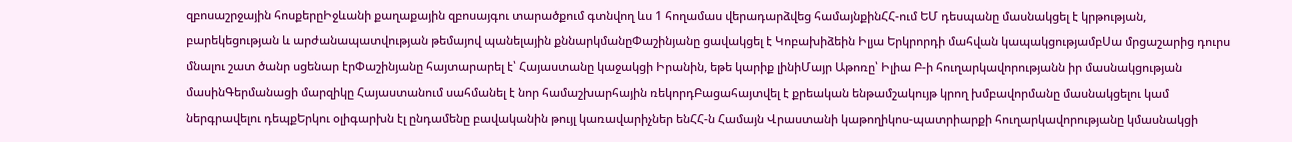զբոսաշրջային հոսքերըԻջևանի քաղաքային զբոսայգու տարածքում գտնվող ևս 1 հողամաս վերադարձվեց համայնքինՀՀ-ում ԵՄ դեսպանը մասնակցել է կրթության, բարեկեցության և արժանապատվության թեմայով պանելային քննարկմանըՓաշինյանը ցավակցել է Կոբախիձեին Իլյա Երկրորդի մահվան կապակցությամբՍա մրցաշարից դուրս մնալու շատ ծանր սցենար էրՓաշինյանը հայտարարել է՝ Հայաստանը կաջակցի Իրանին, եթե կարիք լինիՄայր Աթոռը՝ Իլիա Բ-ի հուղարկավորությանն իր մասնակցության մասինԳերմանացի մարզիկը Հայաստանում սահմանել է նոր համաշխարհային ռեկորդԲացահայտվել է քրեական ենթամշակույթ կրող խմբավորմանը մասնակցելու կամ ներգրավելու դեպքԵրկու օլիգարխն էլ ընդամենը բավականին թույլ կառավարիչներ ենՀՀ-ն Համայն Վրաստանի կաթողիկոս-պատրիարքի հուղարկավորությանը կմասնակցի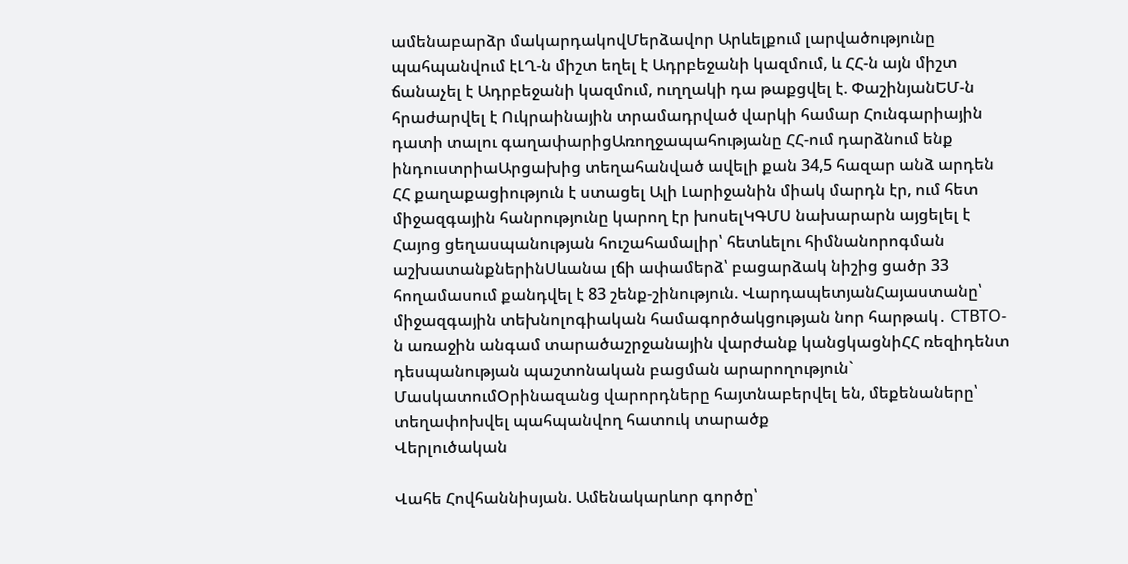ամենաբարձր մակարդակովՄերձավոր Արևելքում լարվածությունը պահպանվում էԼՂ-ն միշտ եղել է Ադրբեջանի կազմում, և ՀՀ-ն այն միշտ ճանաչել է Ադրբեջանի կազմում, ուղղակի դա թաքցվել է. ՓաշինյանԵՄ-ն հրաժարվել է Ուկրաինային տրամադրված վարկի համար Հունգարիային դատի տալու գաղափարիցԱռողջապահությանը ՀՀ-ում դարձնում ենք ինդուստրիաԱրցախից տեղահանված ավելի քան 34,5 հազար անձ արդեն ՀՀ քաղաքացիություն է ստացել Ալի Լարիջանին միակ մարդն էր, ում հետ միջազգային հանրությունը կարող էր խոսելԿԳՄՍ նախարարն այցելել է Հայոց ցեղասպանության հուշահամալիր՝ հետևելու հիմնանորոգման աշխատանքներինՍևանա լճի ափամերձ՝ բացարձակ նիշից ցածր 33 հողամասում քանդվել է 83 շենք-շինություն. ՎարդապետյանՀայաստանը՝ միջազգային տեխնոլոգիական համագործակցության նոր հարթակ․ CTBTO-ն առաջին անգամ տարածաշրջանային վարժանք կանցկացնիՀՀ ռեզիդենտ դեսպանության պաշտոնական բացման արարողություն` ՄասկատումՕրինազանց վարորդները հայտնաբերվել են, մեքենաները՝ տեղափոխվել պահպանվող հատուկ տարածք
Վերլուծական

Վահե Հովհաննիսյան. Ամենակարևոր գործը՝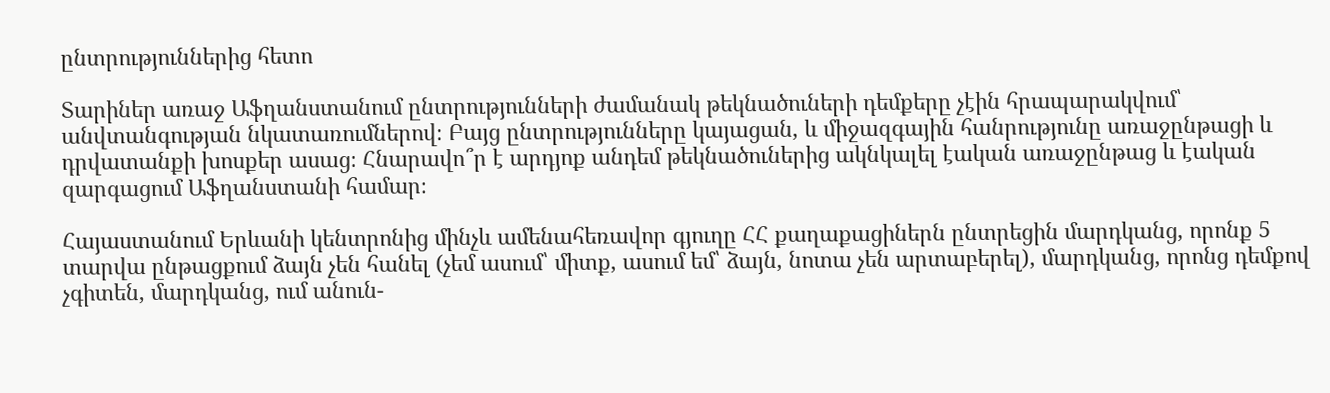ընտրություններից հետո

Տարիներ առաջ Աֆղանստանում ընտրությունների ժամանակ թեկնածուների դեմքերը չէին հրապարակվում՝ անվտանգության նկատառումներով։ Բայց ընտրությունները կայացան, և միջազգային հանրությունը առաջընթացի և դրվատանքի խոսքեր ասաց։ Հնարավո՞ր է արդյոք անդեմ թեկնածուներից ակնկալել էական առաջընթաց և էական զարգացում Աֆղանստանի համար։

Հայաստանում Երևանի կենտրոնից մինչև ամենահեռավոր գյուղը ՀՀ քաղաքացիներն ընտրեցին մարդկանց, որոնք 5 տարվա ընթացքում ձայն չեն հանել (չեմ ասում՝ միտք, ասում եմ՝ ձայն, նոտա չեն արտաբերել), մարդկանց, որոնց դեմքով չգիտեն, մարդկանց, ում անուն-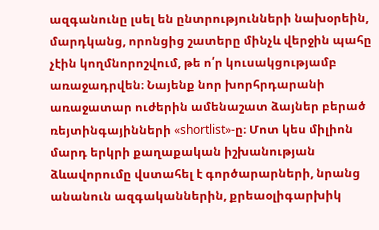ազգանունը լսել են ընտրությունների նախօրեին, մարդկանց, որոնցից շատերը մինչև վերջին պահը չէին կողմնորոշվում, թե ո՛ր կուսակցությամբ առաջադրվեն։ Նայենք նոր խորհրդարանի առաջատար ուժերին ամենաշատ ձայներ բերած ռեյտինգայինների «shortlist»-ը։ Մոտ կես միլիոն մարդ երկրի քաղաքական իշխանության ձևավորումը վստահել է գործարարների, նրանց անանուն ազգականներին, քրեաօլիգարխիկ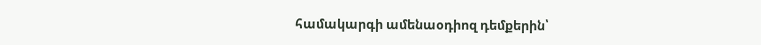համակարգի ամենաօդիոզ դեմքերին՝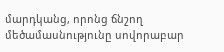մարդկանց, որոնց ճնշող մեծամասնությունը սովորաբար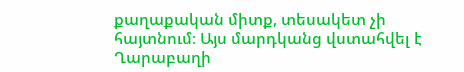քաղաքական միտք, տեսակետ չի հայտնում։ Այս մարդկանց վստահվել է Ղարաբաղի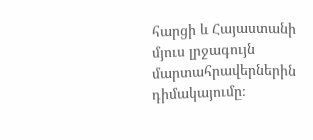հարցի և Հայաստանի մյուս լրջագույն մարտահրավերներին դիմակայումը։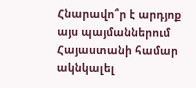Հնարավո՞ր է արդյոք այս պայմաններում Հայաստանի համար ակնկալել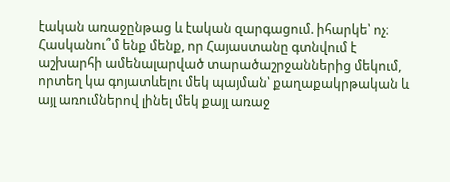էական առաջընթաց և էական զարգացում. իհարկե՝ ոչ։ Հասկանու՞մ ենք մենք, որ Հայաստանը գտնվում է աշխարհի ամենալարված տարածաշրջաններից մեկում, որտեղ կա գոյատևելու մեկ պայման՝ քաղաքակրթական և այլ առումներով լինել մեկ քայլ առաջ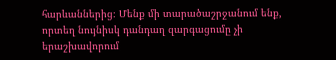հարևաններից։ Մենք մի տարածաշրջանում ենք, որտեղ նույնիսկ դանդաղ զարգացումը չի երաշխավորում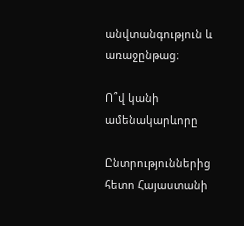անվտանգություն և առաջընթաց։

Ո՞վ կանի ամենակարևորը

Ընտրություններից հետո Հայաստանի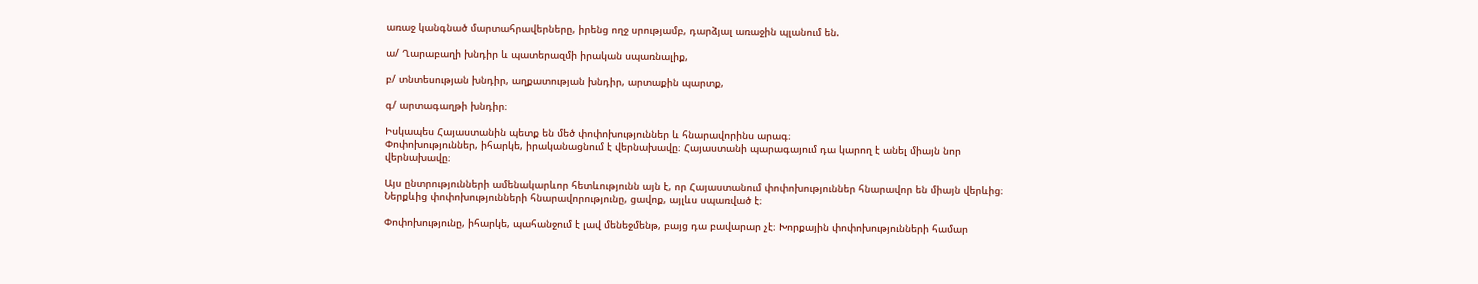առաջ կանգնած մարտահրավերները, իրենց ողջ սրությամբ, դարձյալ առաջին պլանում են.

ա/ Ղարաբաղի խնդիր և պատերազմի իրական սպառնալիք,

բ/ տնտեսության խնդիր, աղքատության խնդիր, արտաքին պարտք,

գ/ արտագաղթի խնդիր։

Իսկապես Հայաստանին պետք են մեծ փոփոխություններ և հնարավորինս արագ։
Փոփոխություններ, իհարկե, իրականացնում է վերնախավը։ Հայաստանի պարագայում դա կարող է անել միայն նոր վերնախավը։

Այս ընտրությունների ամենակարևոր հետևությունն այն է, որ Հայաստանում փոփոխություններ հնարավոր են միայն վերևից։ Ներքևից փոփոխությունների հնարավորությունը, ցավոք, այլևս սպառված է։

Փոփոխությունը, իհարկե, պահանջում է լավ մենեջմենթ, բայց դա բավարար չէ։ Խորքային փոփոխությունների համար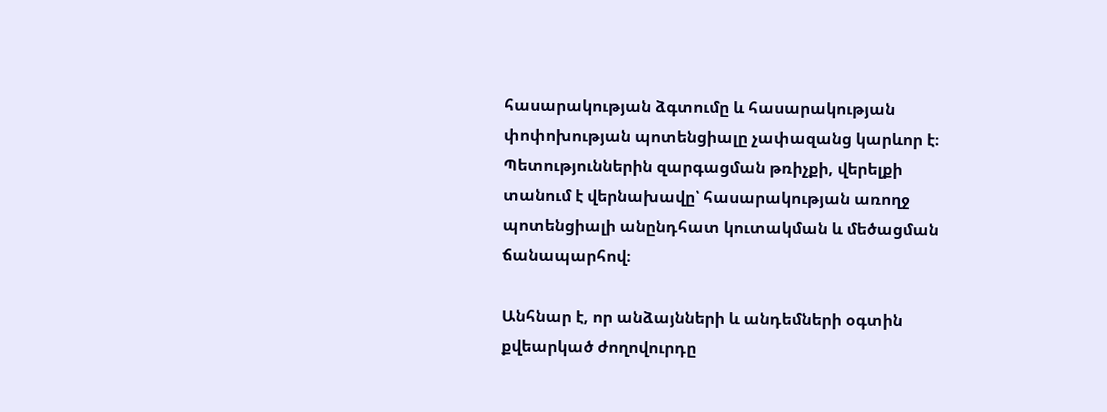հասարակության ձգտումը և հասարակության փոփոխության պոտենցիալը չափազանց կարևոր է։ Պետություններին զարգացման թռիչքի, վերելքի տանում է վերնախավը՝ հասարակության առողջ պոտենցիալի անընդհատ կուտակման և մեծացման ճանապարհով։

Անհնար է, որ անձայնների և անդեմների օգտին քվեարկած ժողովուրդը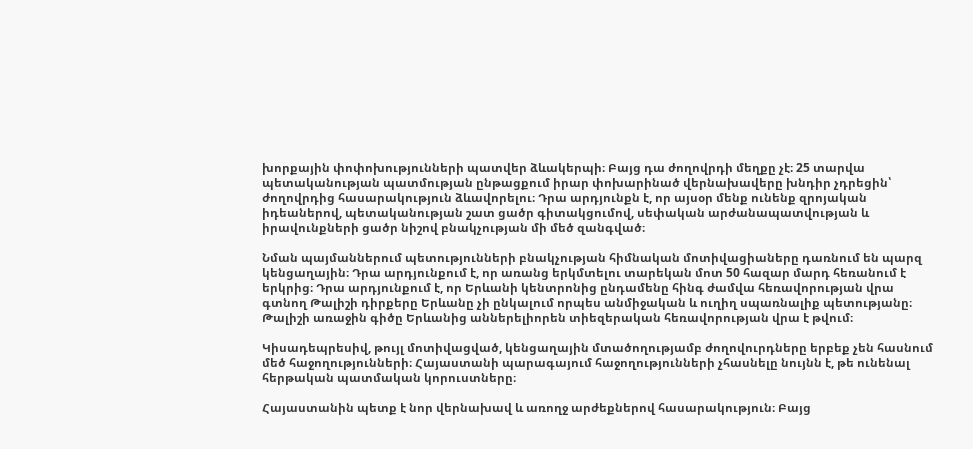խորքային փոփոխությունների պատվեր ձևակերպի։ Բայց դա ժողովրդի մեղքը չէ։ 25 տարվա պետականության պատմության ընթացքում իրար փոխարինած վերնախավերը խնդիր չդրեցին՝ ժողովրդից հասարակություն ձևավորելու։ Դրա արդյունքն է, որ այսօր մենք ունենք զրոյական իդեաներով, պետականության շատ ցածր գիտակցումով, սեփական արժանապատվության և իրավունքների ցածր նիշով բնակչության մի մեծ զանգված։

Նման պայմաններում պետությունների բնակչության հիմնական մոտիվացիաները դառնում են պարզ կենցաղային։ Դրա արդյունքում է, որ առանց երկմտելու տարեկան մոտ 50 հազար մարդ հեռանում է երկրից։ Դրա արդյունքում է, որ Երևանի կենտրոնից ընդամենը հինգ ժամվա հեռավորության վրա գտնող Թալիշի դիրքերը Երևանը չի ընկալում որպես անմիջական և ուղիղ սպառնալիք պետությանը։ Թալիշի առաջին գիծը Երևանից աններելիորեն տիեզերական հեռավորության վրա է թվում։

Կիսադեպրեսիվ, թույլ մոտիվացված, կենցաղային մտածողությամբ ժողովուրդները երբեք չեն հասնում մեծ հաջողությունների։ Հայաստանի պարագայում հաջողությունների չհասնելը նույնն է, թե ունենալ հերթական պատմական կորուստները։

Հայաստանին պետք է նոր վերնախավ և առողջ արժեքներով հասարակություն։ Բայց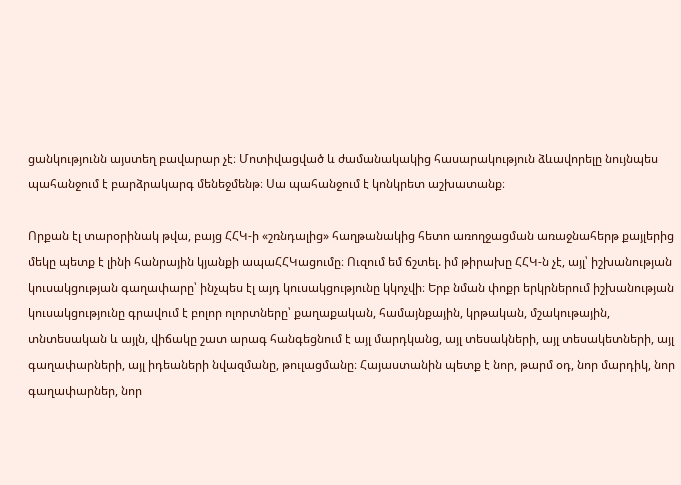ցանկությունն այստեղ բավարար չէ։ Մոտիվացված և ժամանակակից հասարակություն ձևավորելը նույնպես պահանջում է բարձրակարգ մենեջմենթ։ Սա պահանջում է կոնկրետ աշխատանք։

Որքան էլ տարօրինակ թվա, բայց ՀՀԿ-ի «շռնդալից» հաղթանակից հետո առողջացման առաջնահերթ քայլերից մեկը պետք է լինի հանրային կյանքի ապաՀՀԿացումը։ Ուզում եմ ճշտել. իմ թիրախը ՀՀԿ-ն չէ, այլ՝ իշխանության կուսակցության գաղափարը՝ ինչպես էլ այդ կուսակցությունը կկոչվի։ Երբ նման փոքր երկրներում իշխանության կուսակցությունը գրավում է բոլոր ոլորտները՝ քաղաքական, համայնքային, կրթական, մշակութային, տնտեսական և այլն, վիճակը շատ արագ հանգեցնում է այլ մարդկանց, այլ տեսակների, այլ տեսակետների, այլ գաղափարների, այլ իդեաների նվազմանը, թուլացմանը։ Հայաստանին պետք է նոր, թարմ օդ, նոր մարդիկ, նոր գաղափարներ, նոր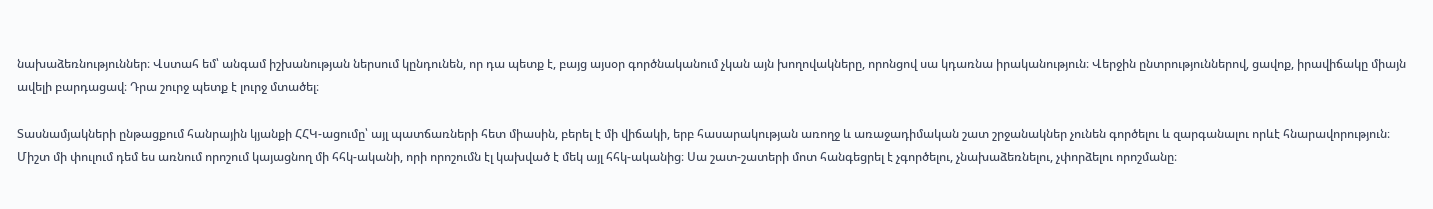նախաձեռնություններ։ Վստահ եմ՝ անգամ իշխանության ներսում կընդունեն, որ դա պետք է, բայց այսօր գործնականում չկան այն խողովակները, որոնցով սա կդառնա իրականություն։ Վերջին ընտրություններով, ցավոք, իրավիճակը միայն ավելի բարդացավ։ Դրա շուրջ պետք է լուրջ մտածել։

Տասնամյակների ընթացքում հանրային կյանքի ՀՀԿ-ացումը՝ այլ պատճառների հետ միասին, բերել է մի վիճակի, երբ հասարակության առողջ և առաջադիմական շատ շրջանակներ չունեն գործելու և զարգանալու որևէ հնարավորություն։ Միշտ մի փուլում դեմ ես առնում որոշում կայացնող մի հհկ-ականի, որի որոշումն էլ կախված է մեկ այլ հհկ-ականից։ Սա շատ-շատերի մոտ հանգեցրել է չգործելու, չնախաձեռնելու, չփորձելու որոշմանը։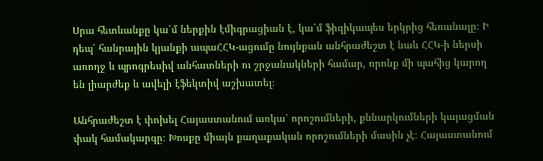Սրա հետևանքը կա՛մ ներքին էմիգրացիան է, կա՛մ ֆիզիկապես երկրից հեռանալը։ Ի դեպ՝ հանրային կյանքի ապաՀՀԿ-ացումը նույնքան անհրաժեշտ է նաև ՀՀԿ-ի ներսի առողջ և պրոգրեսիվ անհատների ու շրջանակների համար, որոնք մի պահից կարող են լիարժեք և ավելի էֆեկտիվ աշխատել։

Անհրաժեշտ է փոխել Հայաստանում առկա՝ որոշումների, քննարկումների կայացման փակ համակարգը։ Խոսքը միայն քաղաքական որոշումների մասին չէ։ Հայաստանում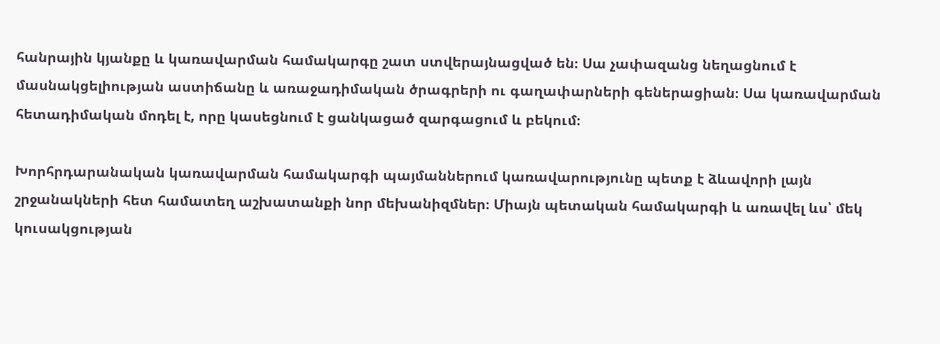հանրային կյանքը և կառավարման համակարգը շատ ստվերայնացված են։ Սա չափազանց նեղացնում է մասնակցելիության աստիճանը և առաջադիմական ծրագրերի ու գաղափարների գեներացիան։ Սա կառավարման հետադիմական մոդել է, որը կասեցնում է ցանկացած զարգացում և բեկում։

Խորհրդարանական կառավարման համակարգի պայմաններում կառավարությունը պետք է ձևավորի լայն շրջանակների հետ համատեղ աշխատանքի նոր մեխանիզմներ։ Միայն պետական համակարգի և առավել ևս՝ մեկ կուսակցության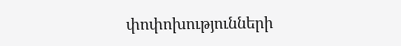փոփոխությունների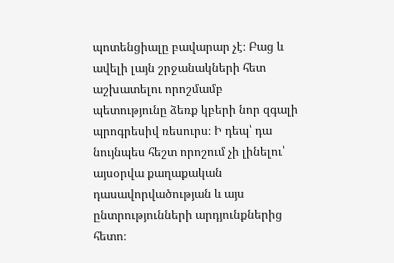պոտենցիալը բավարար չէ։ Բաց և ավելի լայն շրջանակների հետ աշխատելու որոշմամբ պետությունը ձեռք կբերի նոր զգալի պրոգրեսիվ ռեսուրս։ Ի դեպ՝ դա նույնպես հեշտ որոշում չի լինելու՝ այսօրվա քաղաքական դասավորվածության և այս ընտրությունների արդյունքներից հետո։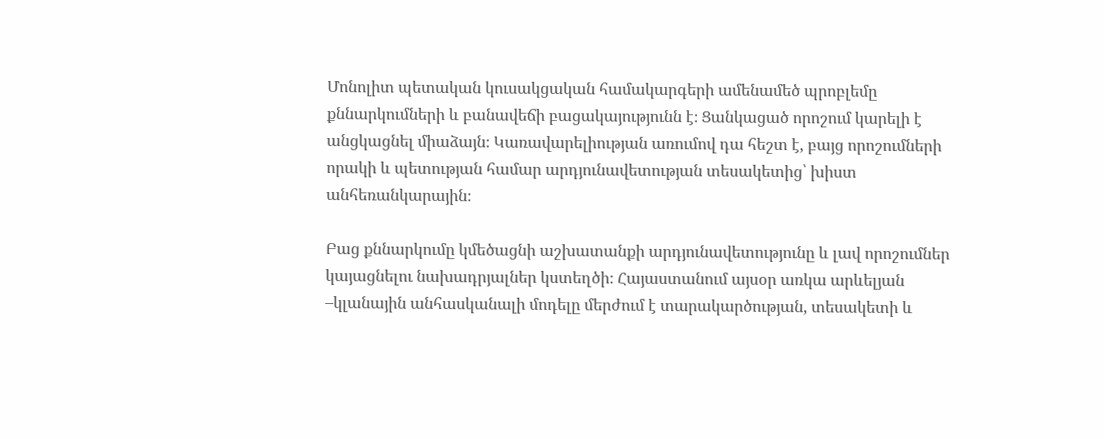Մոնոլիտ պետական կուսակցական համակարգերի ամենամեծ պրոբլեմը քննարկումների և բանավեճի բացակայությունն է։ Ցանկացած որոշում կարելի է անցկացնել միաձայն։ Կառավարելիության առումով դա հեշտ է, բայց որոշումների որակի և պետության համար արդյունավետության տեսակետից՝ խիստ անհեռանկարային։

Բաց քննարկումը կմեծացնի աշխատանքի արդյունավետությունը և լավ որոշումներ կայացնելու նախադրյալներ կստեղծի։ Հայաստանում այսօր առկա արևելյան –կլանային անհասկանալի մոդելը մերժում է տարակարծության, տեսակետի և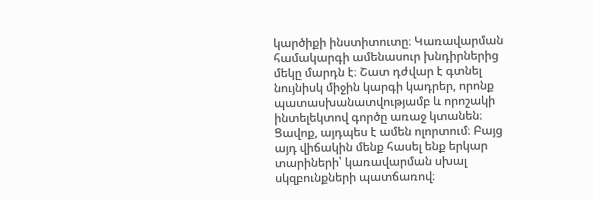կարծիքի ինստիտուտը։ Կառավարման համակարգի ամենասուր խնդիրներից մեկը մարդն է։ Շատ դժվար է գտնել նույնիսկ միջին կարգի կադրեր, որոնք պատասխանատվությամբ և որոշակի ինտելեկտով գործը առաջ կտանեն։ Ցավոք, այդպես է ամեն ոլորտում։ Բայց այդ վիճակին մենք հասել ենք երկար տարիների՝ կառավարման սխալ սկզբունքների պատճառով։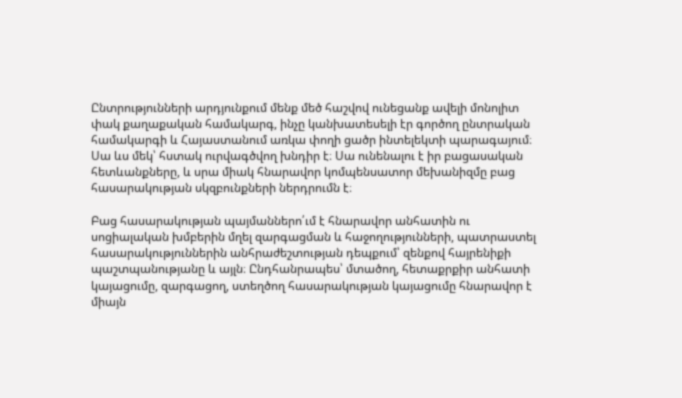Ընտրությունների արդյունքում մենք մեծ հաշվով ունեցանք ավելի մոնոլիտ փակ քաղաքական համակարգ, ինչը կանխատեսելի էր գործող ընտրական համակարգի և Հայաստանում առկա փողի ցածր ինտելեկտի պարագայում։ Սա ևս մեկ՝ հստակ ուրվագծվող խնդիր է։ Սա ունենալու է իր բացասական հետևանքները, և սրա միակ հնարավոր կոմպենսատոր մեխանիզմը բաց հասարակության սկզբունքների ներդրումն է։

Բաց հասարակության պայմաններո՛ւմ է հնարավոր անհատին ու սոցիալական խմբերին մղել զարգացման և հաջողությունների, պատրաստել հասարակություններին անհրաժեշտության դեպքում՝ զենքով հայրենիքի պաշտպանությանը և այլն։ Ընդհանրապես՝ մտածող, հետաքրքիր անհատի կայացումը, զարգացող, ստեղծող հասարակության կայացումը հնարավոր է միայն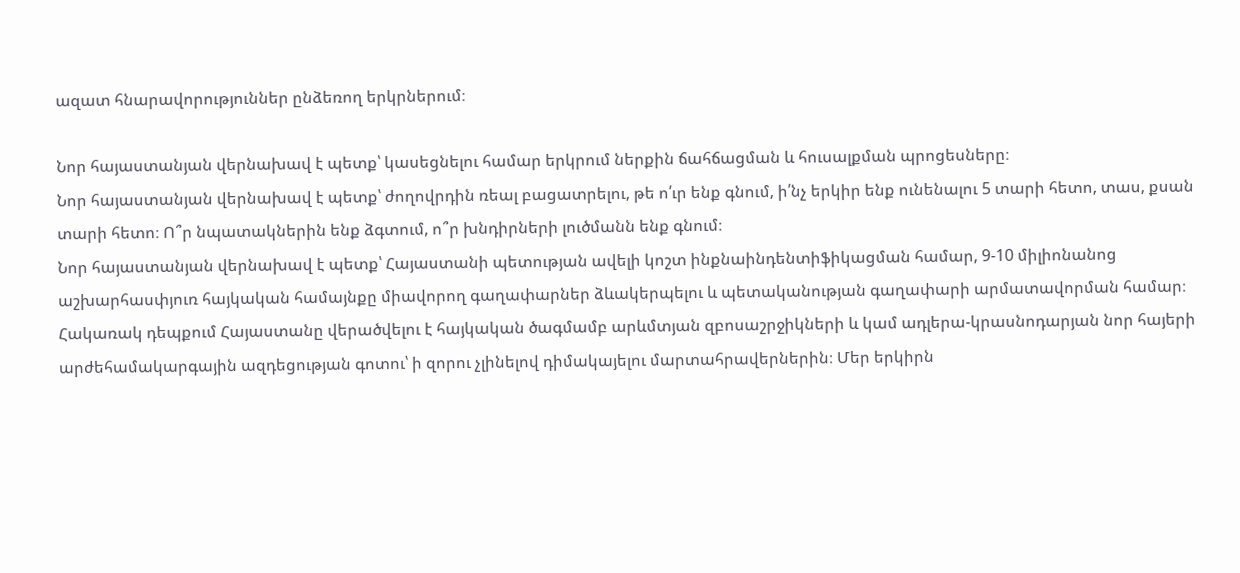ազատ հնարավորություններ ընձեռող երկրներում։

Նոր հայաստանյան վերնախավ է պետք՝ կասեցնելու համար երկրում ներքին ճահճացման և հուսալքման պրոցեսները։
Նոր հայաստանյան վերնախավ է պետք՝ ժողովրդին ռեալ բացատրելու, թե ո՛ւր ենք գնում, ի՛նչ երկիր ենք ունենալու 5 տարի հետո, տաս, քսան տարի հետո։ Ո՞ր նպատակներին ենք ձգտում, ո՞ր խնդիրների լուծմանն ենք գնում։
Նոր հայաստանյան վերնախավ է պետք՝ Հայաստանի պետության ավելի կոշտ ինքնաինդենտիֆիկացման համար, 9-10 միլիոնանոց աշխարհասփյուռ հայկական համայնքը միավորող գաղափարներ ձևակերպելու և պետականության գաղափարի արմատավորման համար։ Հակառակ դեպքում Հայաստանը վերածվելու է հայկական ծագմամբ արևմտյան զբոսաշրջիկների և կամ ադլերա-կրասնոդարյան նոր հայերի արժեհամակարգային ազդեցության գոտու՝ ի զորու չլինելով դիմակայելու մարտահրավերներին։ Մեր երկիրն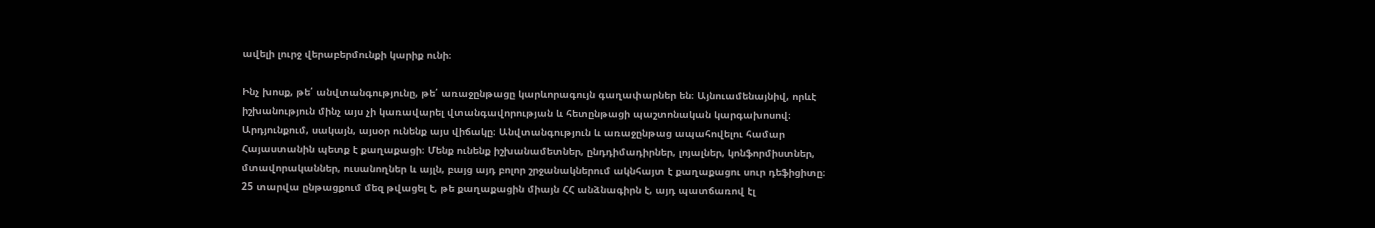ավելի լուրջ վերաբերմունքի կարիք ունի։

Ինչ խոսք, թե՛ անվտանգությունը, թե՛ առաջընթացը կարևորագույն գաղափարներ են։ Այնուամենայնիվ, որևէ իշխանություն մինչ այս չի կառավարել վտանգավորության և հետընթացի պաշտոնական կարգախոսով։ Արդյունքում, սակայն, այսօր ունենք այս վիճակը։ Անվտանգություն և առաջընթաց ապահովելու համար Հայաստանին պետք է քաղաքացի։ Մենք ունենք իշխանամետներ, ընդդիմադիրներ, լոյալներ, կոնֆորմիստներ, մտավորականներ, ուսանողներ և այլն, բայց այդ բոլոր շրջանակներում ակնհայտ է քաղաքացու սուր դեֆիցիտը։ 25 տարվա ընթացքում մեզ թվացել է, թե քաղաքացին միայն ՀՀ անձնագիրն է, այդ պատճառով էլ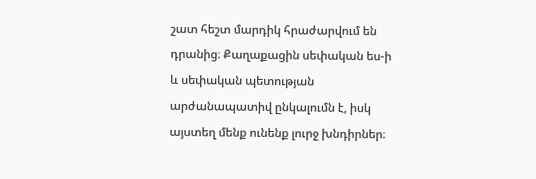շատ հեշտ մարդիկ հրաժարվում են դրանից։ Քաղաքացին սեփական ես-ի և սեփական պետության արժանապատիվ ընկալումն է, իսկ այստեղ մենք ունենք լուրջ խնդիրներ։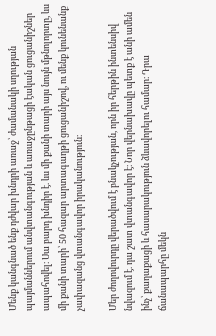Մենք կանգնած ենք դժվար խնդրի առաջ՝ ժամանակի սղության պայմաններում անվտանգության և առաջընթացի էական ցուցանիշներ ապահովել։ Սա բարդ խնդիր է. ևս մի քանի տարի այս նույն մթնոլորտը, ևս մի քանի տարի՝ 50 հազար արտագաղթի ցուցանիշով, ու մենք կունենանք չափազանց վտանգավոր իրականություն։

Մեր ժողովուրդը վերածվում է բնակչության, որն իր հերթին ինտենսիվ նվազում է. դա շատ վտանգավոր է։ Նոր վերնախավը պետք է անի ամեն ինչ՝ քաղաքացի և հասարակություն ձևավորելու համար։ Դրա ճանապարհը մեկն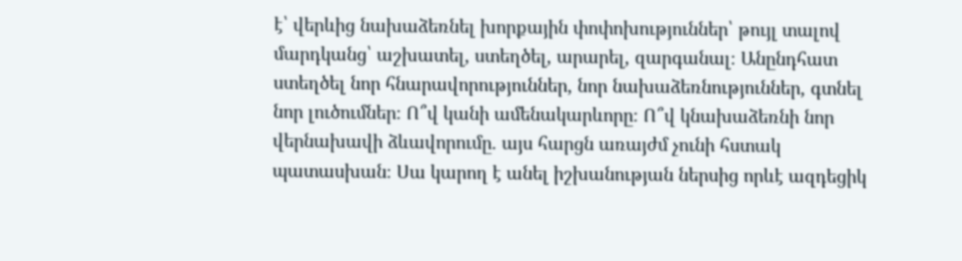է՝ վերևից նախաձեռնել խորքային փոփոխություններ՝ թույլ տալով մարդկանց՝ աշխատել, ստեղծել, արարել, զարգանալ։ Անընդհատ ստեղծել նոր հնարավորություններ, նոր նախաձեռնություններ, գտնել նոր լուծումներ։ Ո՞վ կանի ամենակարևորը։ Ո՞վ կնախաձեռնի նոր վերնախավի ձևավորումը. այս հարցն առայժմ չունի հստակ պատասխան։ Սա կարող է անել իշխանության ներսից որևէ ազդեցիկ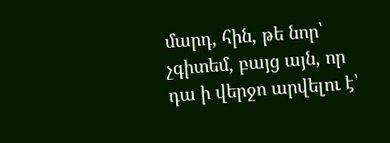մարդ, հին, թե նոր՝ չգիտեմ, բայց այն, որ դա ի վերջո արվելու է՝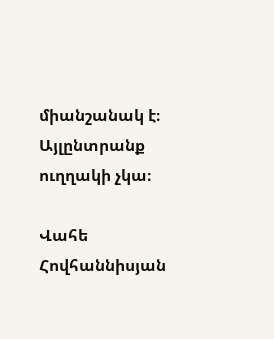միանշանակ է։ Այլընտրանք ուղղակի չկա։

Վահե Հովհաննիսյան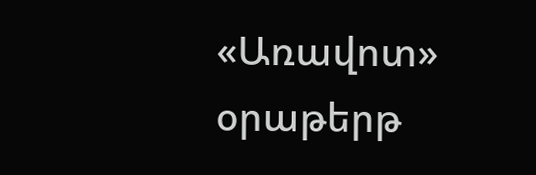«Առավոտ» օրաթերթ